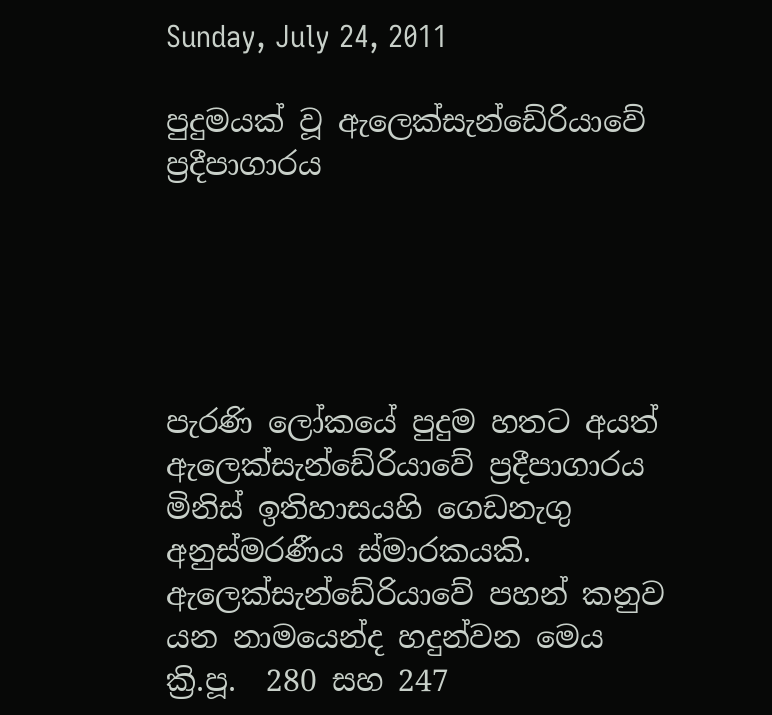Sunday, July 24, 2011

පුදුමයක් වූ ඇලෙක්සැන්ඩේරියාවේ ප්‍රදීපාගාරය





පැරණි ලෝකයේ පුදුම හතට අයත් ඇලෙක්සැන්ඩේරියාවේ ප්‍රදීපාගාරය මිනිස් ඉතිහාසයහි ගෙඩනැගු අනුස්මරණීය ස්මාරකයකි. ඇලෙක්සැන්ඩේරියාවේ පහන් කනුව යන නාමයෙන්ද හදුන්වන මෙය ක්‍රි.පූ.  280 සහ 247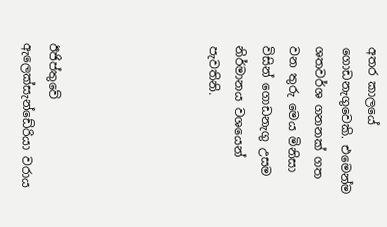අතර කාලයේ ගොඩනැගුවෙකි. එමෙන්ම ශතවර්ශ ගනනක් ගත වන තුරු මෙය මිනිසා විසින් ගොඩනැගු උසම නිර්මානය වශයෙන් පැවතිනි.





ඊජිප්තුවේ ඇලෙක්සැන්ඩේරියා වරාය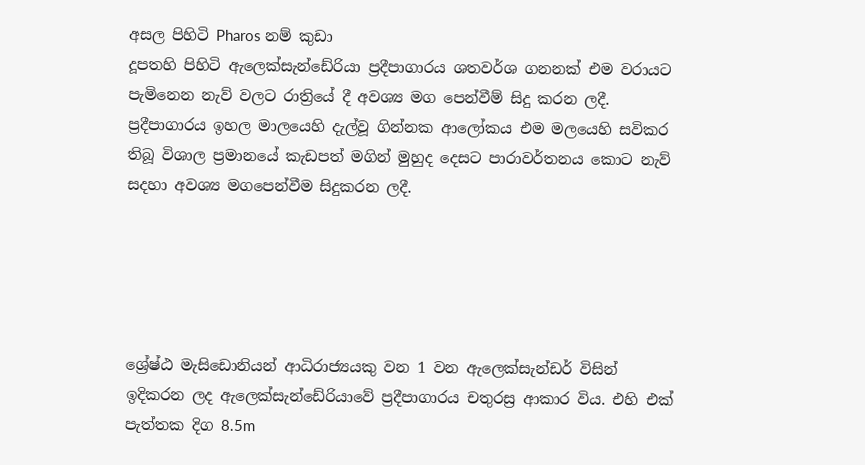අසල පිහිටි Pharos නම් කුඩා
දූපතහි පිහිටි ඇලෙක්සැන්ඩේරියා ප්‍රදීපාගාරය ශතවර්ශ ගනනක් එම වරායට පැමිනෙන නැව් වලට රාත්‍රියේ දී අවශ්‍ය මග පෙන්වීම් සිදු කරන ලදී. ප්‍රදීපාගාරය ඉහල මාලයෙහි දැල්වූ ගින්නක ආලෝකය එම මලයෙහි සවිකර තිබූ විශාල ප්‍රමානයේ කැඩපත් මගින් මුහුද දෙසට පාරාවර්තනය කොට නැව් සදහා අවශ්‍ය මගපෙන්වීම සිදුකරන ලදී.





ශ්‍රේෂ්ඨ මැසිඩොනියන් ආධිරාජ්‍යයකු වන 1 වන ඇලෙක්සැන්ඩර් විසින්
ඉදිකරන ලද ඇලෙක්සැන්ඩේරියාවේ ප්‍රදීපාගාරය චතුරස්‍ර ආකාර විය. එහි එක් පැත්තක දිග 8.5m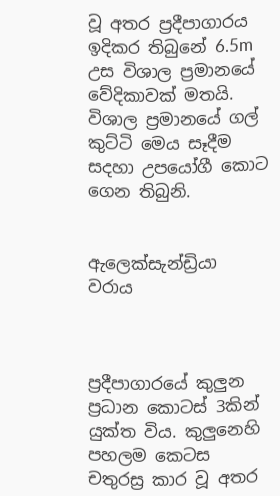වූ අතර ප්‍රදීපාගාරය ඉදිකර තිබුනේ 6.5m උස විශාල ප්‍රමානයේ වේදිකාවක් මතයි. විශාල ප්‍රමානයේ ගල් කුට්ටි මෙය සෑදීම සදහා උපයෝගී කොට ගෙන තිබුනි.


ඇලෙක්සැන්ඩ්‍රියා වරාය



ප්‍රදීපාගාරයේ කුලුන ප්‍රධාන කොටස් 3කින් යුක්ත විය. කුලුනෙහි පහලම කෙටස චතුරස්‍ර කාර වූ අතර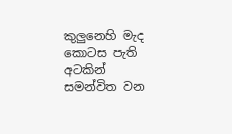කුලුනෙහි මැද කොටස පැති අටකින් සමන්විත වන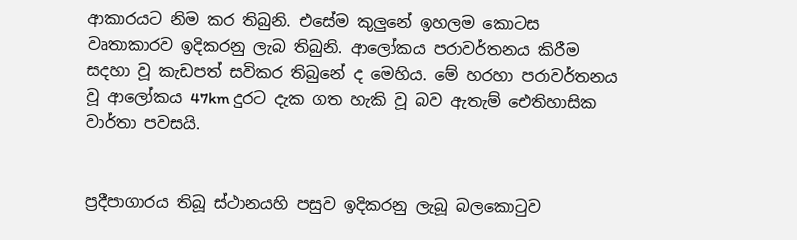ආකාරයට නිම කර තිබුනි. එසේම කුලුනේ ඉහලම කොටස වෘතාකාරව ඉදිකරනු ලැබ තිබුනි. ආලෝකය පරාවර්තනය කිරීම සදහා වූ කැඩපත් සවිකර තිබුනේ ද මෙහිය. මේ හරහා පරාවර්තනය වූ ආලෝකය 47km දුරට දැක ගත හැකි වූ බව ඇතැම් ඓතිහාසික වාර්තා පවසයි.


ප්‍රදීපාගාරය තිබූ ස්ථානයහි පසුව ඉදිකරනු ලැබූ බලකොටුව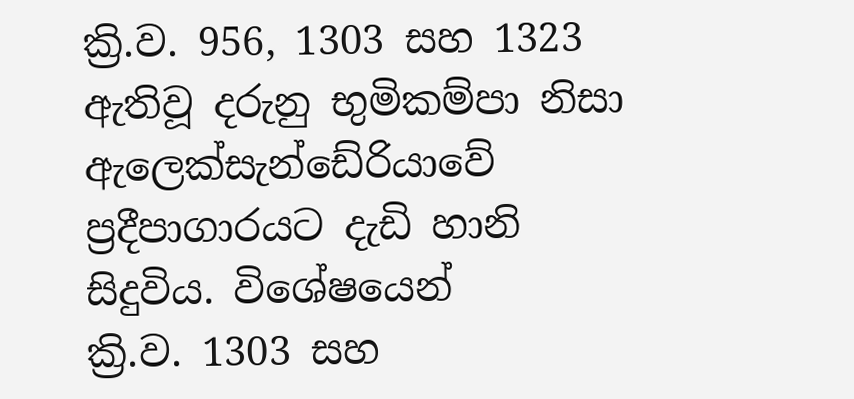ක්‍රි.ව. 956, 1303 සහ 1323 ඇතිවූ දරුනු භුමිකම්පා නිසා
ඇලෙක්සැන්ඩේරියාවේ ප්‍රදීපාගාරයට දැඩි හානි සිදුවිය. විශේෂයෙන්
ක්‍රි.ව. 1303 සහ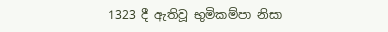1323 දී ඇතිවූ භුමිකම්පා නිසා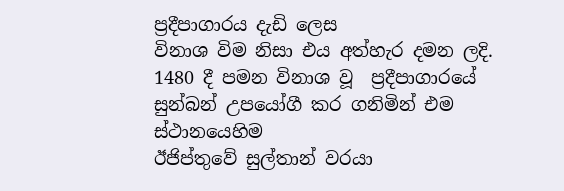ප්‍රදීපාගාරය දැඩි ලෙස
විනාශ විම නිසා එය අත්හැර දමන ලදි. 1480 දී පමන විනාශ වූ  ප්‍රදීපාගාරයේ සුන්බන් උපයෝගී කර ගනිමින් එම ස්ථානයෙහිම
ඊජිප්තුවේ සුල්තාන් වරයා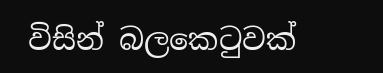විසින් බලකෙටුවක්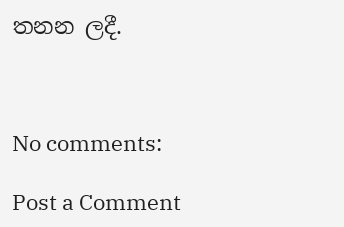තනන ලදී.



No comments:

Post a Comment